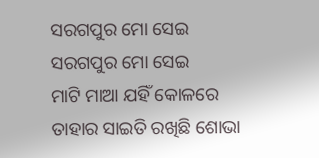ସରଗପୁର ମୋ ସେଇ
ସରଗପୁର ମୋ ସେଇ
ମାଟି ମାଆ ଯହିଁ କୋଳରେ ତାହାର ସାଇତି ରଖିଛି ଶୋଭା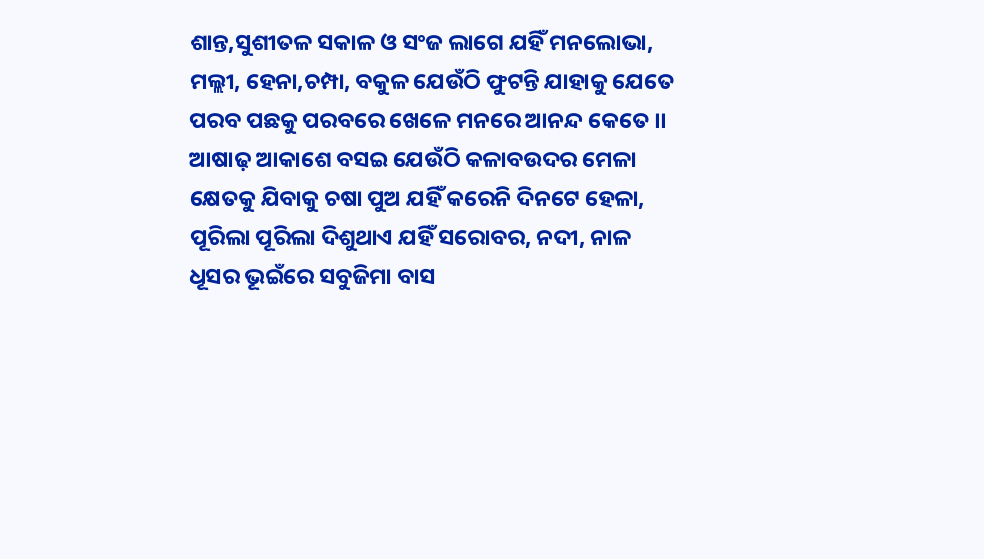ଶାନ୍ତ,ସୁଶୀତଳ ସକାଳ ଓ ସଂଜ ଲାଗେ ଯହିଁ ମନଲୋଭା,
ମଲ୍ଲୀ, ହେନା,ଚମ୍ପା, ବକୁଳ ଯେଉଁଠି ଫୁଟନ୍ତି ଯାହାକୁ ଯେତେ
ପରବ ପଛକୁ ପରବରେ ଖେଳେ ମନରେ ଆନନ୍ଦ କେତେ ।।
ଆଷାଢ଼ ଆକାଶେ ବସଇ ଯେଉଁଠି କଳାବଉଦର ମେଳା
କ୍ଷେତକୁ ଯିବାକୁ ଚଷା ପୁଅ ଯହିଁ କରେନି ଦିନଟେ ହେଳା,
ପୂରିଲା ପୂରିଲା ଦିଶୁଥାଏ ଯହିଁ ସରୋବର, ନଦୀ, ନାଳ
ଧୂସର ଭୂଇଁରେ ସବୁଜିମା ବାସ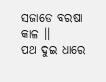ସଜାଡେ ବରଷା କାଳ ।।
ପଥ ଦୁଇ ଧାରେ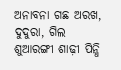ଅନାବନା ଗଛ ଅରଖ, ଦୁଦୁରା, ଗିଲ
ଶୁଆରଙ୍ଗୀ ଶାଢ଼ୀ ପିନ୍ଧି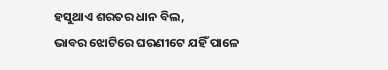ହସୁଥାଏ ଶରତର ଧାନ ବିଲ,
ଭାବର ଝୋଟିରେ ଘରଣୀଟେ ଯହିଁ ପାଳେ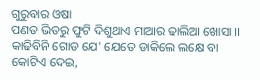ଗୁରୁବାର ଓଷା
ପଣତ ଭିତରୁ ଫୁଟି ଦିଶୁଥାଏ ମାଆର ଢାଲିଆ ଖୋସା ।।
କାଢିବିନି ଗୋଡ ଯେ' ଯେତେ ଡାକିଲେ ଲକ୍ଷେ ବା କୋଟିଏ ଦେଇ,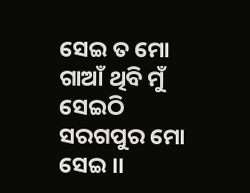ସେଇ ତ ମୋ ଗାଆଁ ଥିବି ମୁଁ ସେଇଠି ସରଗପୁର ମୋ ସେଇ ।।